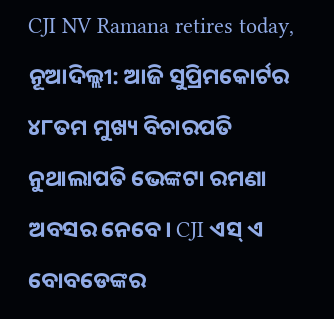CJI NV Ramana retires today, ନୂଆଦିଲ୍ଲୀ: ଆଜି ସୁପ୍ରିମକୋର୍ଟର ୪୮ତମ ମୁଖ୍ୟ ବିଚାରପତି ନୁଥାଲାପତି ଭେଙ୍କଟା ରମଣା ଅବସର ନେବେ। CJI ଏସ୍ ଏ ବୋବଡେଙ୍କର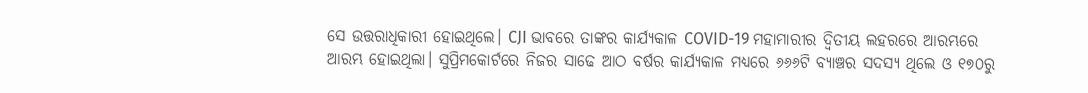ସେ ଉତ୍ତରାଧିକାରୀ ହୋଇଥିଲେ। CJI ଭାବରେ ତାଙ୍କର କାର୍ଯ୍ୟକାଳ COVID-19 ମହାମାରୀର ଦ୍ୱିତୀୟ ଲହରରେ ଆରମ୍ଭରେ ଆରମ୍ଭ ହୋଇଥିଲା। ସୁପ୍ରିମକୋର୍ଟରେ ନିଜର ସାଢେ ଆଠ ବର୍ଷର କାର୍ଯ୍ୟକାଳ ମଧ୍ୟରେ ୬୬୬ଟି ବ୍ୟାଞ୍ଚର ସଦସ୍ୟ ଥିଲେ ଓ ୧୭୦ରୁ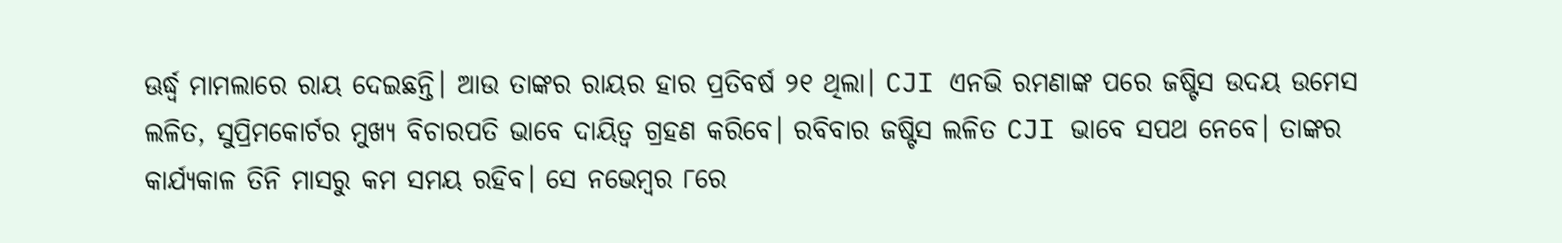ଊର୍ଦ୍ଧ୍ୱ ମାମଲାରେ ରାୟ ଦେଇଛନ୍ତି। ଆଉ ତାଙ୍କର ରାୟର ହାର ପ୍ରତିବର୍ଷ ୨୧ ଥିଲା। CJI ଏନଭି ରମଣାଙ୍କ ପରେ ଜଷ୍ଟିସ ଉଦୟ ଉମେସ ଲଳିତ, ସୁପ୍ରିମକୋର୍ଟର ମୁଖ୍ୟ ବିଚାରପତି ଭାବେ ଦାୟିତ୍ୱ ଗ୍ରହଣ କରିବେ। ରବିବାର ଜଷ୍ଟିସ ଲଳିତ CJI ଭାବେ ସପଥ ନେବେ। ତାଙ୍କର କାର୍ଯ୍ୟକାଳ ତିନି ମାସରୁ କମ ସମୟ ରହିବ। ସେ ନଭେମ୍ବର ୮ରେ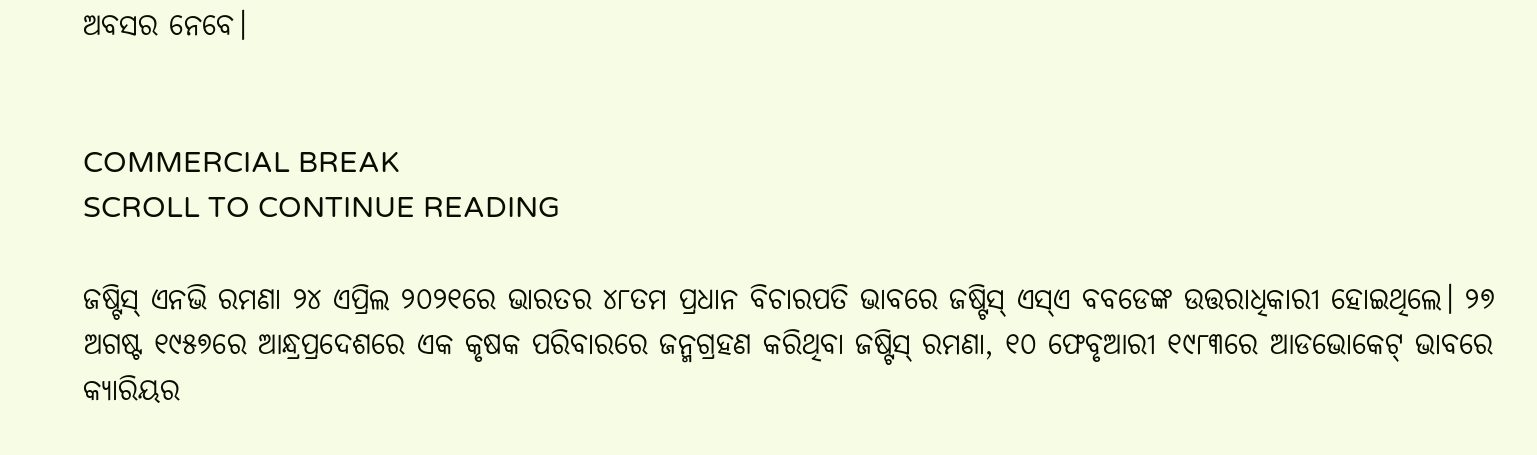ଅବସର ନେବେ।


COMMERCIAL BREAK
SCROLL TO CONTINUE READING

ଜଷ୍ଟିସ୍ ଏନଭି ରମଣା ୨୪ ଏପ୍ରିଲ ୨୦୨୧ରେ ଭାରତର ୪୮ତମ ପ୍ରଧାନ ବିଚାରପତି ଭାବରେ ଜଷ୍ଟିସ୍ ଏସ୍ଏ ବବଡେଙ୍କ ଉତ୍ତରାଧିକାରୀ ହୋଇଥିଲେ। ୨୭ ଅଗଷ୍ଟ ୧୯୫୭ରେ ଆନ୍ଧ୍ରପ୍ରଦେଶରେ ଏକ କୃଷକ ପରିବାରରେ ଜନ୍ମଗ୍ରହଣ କରିଥିବା ଜଷ୍ଟିସ୍ ରମଣା, ୧୦ ଫେବୃଆରୀ ୧୯୮୩ରେ ଆଡଭୋକେଟ୍ ଭାବରେ କ୍ୟାରିୟର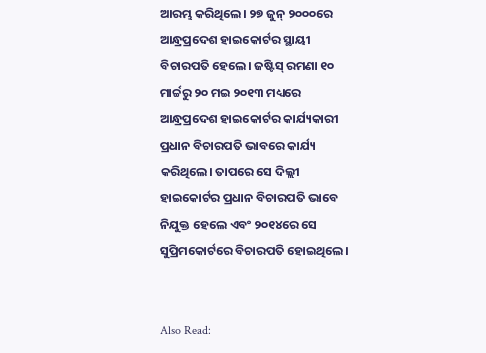ଆରମ୍ଭ କରିଥିଲେ। ୨୭ ଜୁନ୍ ୨୦୦୦ରେ ଆନ୍ଧ୍ରପ୍ରଦେଶ ହାଇକୋର୍ଟର ସ୍ଥାୟୀ ବିଚାରପତି ହେଲେ। ଜଷ୍ଟିସ୍ ରମଣା ୧୦ ମାର୍ଚ୍ଚରୁ ୨୦ ମଇ ୨୦୧୩ ମଧ୍ୟରେ ଆନ୍ଧ୍ରପ୍ରଦେଶ ହାଇକୋର୍ଟର କାର୍ଯ୍ୟକାରୀ ପ୍ରଧାନ ବିଚାରପତି ଭାବରେ କାର୍ଯ୍ୟ କରିଥିଲେ। ତାପରେ ସେ ଦିଲ୍ଲୀ ହାଇକୋର୍ଟର ପ୍ରଧାନ ବିଚାରପତି ଭାବେ ନିଯୁକ୍ତ ହେଲେ ଏବଂ ୨୦୧୪ରେ ସେ ସୁପ୍ରିମକୋର୍ଟରେ ବିଚାରପତି ହୋଇଥିଲେ।


Also Read: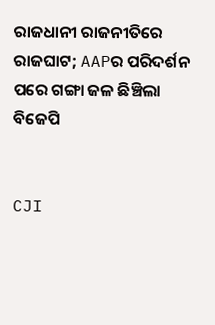ରାଜଧାନୀ ରାଜନୀତିରେ ରାଜଘାଟ; AAPର ପରିଦର୍ଶନ ପରେ ଗଙ୍ଗା ଜଳ ଛିଞ୍ଚିଲା ବିଜେପି


CJI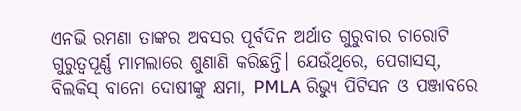ଏନଭି ରମଣା ତାଙ୍କର ଅବସର ପୂର୍ବଦିନ ଅର୍ଥାତ ଗୁରୁବାର ଚାରୋଟି ଗୁରୁତ୍ୱପୂର୍ଣ୍ଣ ମାମଲାରେ ଶୁଣାଣି କରିଛନ୍ତି। ଯେଉଁଥିରେ, ପେଗାସସ୍, ବିଲକିସ୍ ବାନୋ ଦୋଷୀଙ୍କୁ କ୍ଷମା, PMLA ରିଭ୍ୟୁ ପିଟିସନ ଓ ପଞ୍ଜାବରେ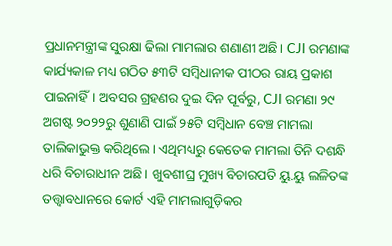ପ୍ରଧାନମନ୍ତ୍ରୀଙ୍କ ସୁରକ୍ଷା ଢିଲା ମାମଲାର ଶଣାଣୀ ଅଛି। CJI ରମଣାଙ୍କ କାର୍ଯ୍ୟକାଳ ମଧ୍ୟ ଗଠିତ ୫୩ଟି ସମ୍ବିଧାନୀକ ପୀଠର ରାୟ ପ୍ରକାଶ ପାଇନାହିଁ। ଅବସର ଗ୍ରହଣର ଦୁଇ ଦିନ ପୂର୍ବରୁ, CJI ରମଣା ୨୯ ଅଗଷ୍ଟ ୨୦୨୨ରୁ ଶୁଣାଣି ପାଇଁ ୨୫ଟି ସମ୍ବିଧାନ ବେଞ୍ଚ ମାମଲା ତାଲିକାଭୁକ୍ତ କରିଥିଲେ। ଏଥିମଧ୍ୟରୁ କେତେକ ମାମଲା ତିନି ଦଶନ୍ଧି ଧରି ବିଚାରାଧୀନ ଅଛି। ଖୁବଶୀଘ୍ର ମୁଖ୍ୟ ବିଚାରପତି ୟୁ.ୟୁ ଲଳିତଙ୍କ ତତ୍ତ୍ୱାବଧାନରେ କୋର୍ଟ ଏହି ମାମଲାଗୁଡ଼ିକର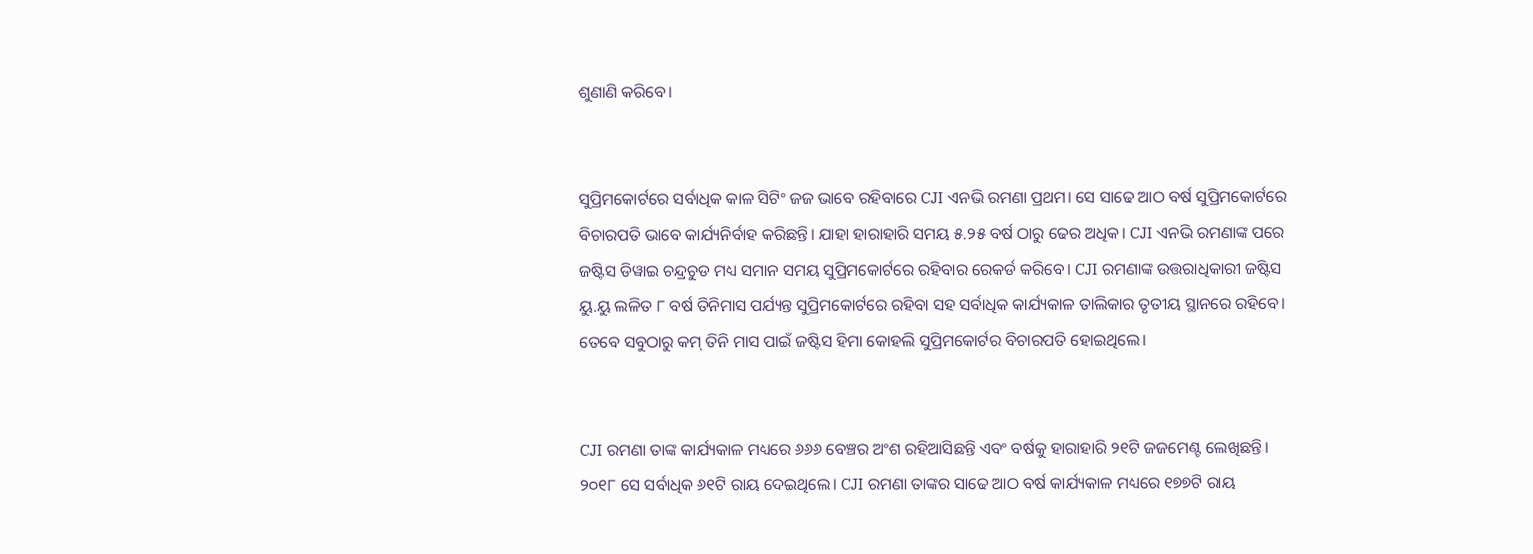ଶୁଣାଣି କରିବେ।


ସୁପ୍ରିମକୋର୍ଟରେ ସର୍ବାଧିକ କାଳ ସିଟିଂ ଜଜ ଭାବେ ରହିବାରେ CJI ଏନଭି ରମଣା ପ୍ରଥମ। ସେ ସାଢେ ଆଠ ବର୍ଷ ସୁପ୍ରିମକୋର୍ଟରେ ବିଚାରପତି ଭାବେ କାର୍ଯ୍ୟନିର୍ବାହ କରିଛନ୍ତି। ଯାହା ହାରାହାରି ସମୟ ୫.୨୫ ବର୍ଷ ଠାରୁ ଢେର ଅଧିକ। CJI ଏନଭି ରମଣାଙ୍କ ପରେ ଜଷ୍ଟିସ ଡିୱାଇ ଚନ୍ଦ୍ରଚୁଡ ମଧ୍ୟ ସମାନ ସମୟ ସୁପ୍ରିମକୋର୍ଟରେ ରହିବାର ରେକର୍ଡ କରିବେ। CJI ରମଣାଙ୍କ ଉତ୍ତରାଧିକାରୀ ଜଷ୍ଟିସ ୟୁ.ୟୁ ଲଳିତ ୮ ବର୍ଷ ତିନିମାସ ପର୍ଯ୍ୟନ୍ତ ସୁପ୍ରିମକୋର୍ଟରେ ରହିବା ସହ ସର୍ବାଧିକ କାର୍ଯ୍ୟକାଳ ତାଲିକାର ତୃତୀୟ ସ୍ଥାନରେ ରହିବେ। ତେବେ ସବୁଠାରୁ କମ୍ ତିନି ମାସ ପାଇଁ ଜଷ୍ଟିସ ହିମା କୋହଲି ସୁପ୍ରିମକୋର୍ଟର ବିଚାରପତି ହୋଇଥିଲେ।


CJI ରମଣା ତାଙ୍କ କାର୍ଯ୍ୟକାଳ ମଧ୍ୟରେ ୬୬୬ ବେଞ୍ଚର ଅଂଶ ରହିଆସିଛନ୍ତି ଏବଂ ବର୍ଷକୁ ହାରାହାରି ୨୧ଟି ଜଜମେଣ୍ଟ ଲେଖିଛନ୍ତି। ୨୦୧୮ ସେ ସର୍ବାଧିକ ୬୧ଟି ରାୟ ଦେଇଥିଲେ। CJI ରମଣା ତାଙ୍କର ସାଢେ ଆଠ ବର୍ଷ କାର୍ଯ୍ୟକାଳ ମଧ୍ୟରେ ୧୭୭ଟି ରାୟ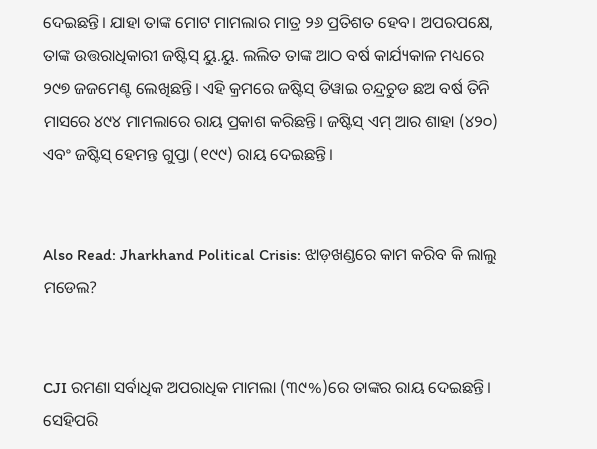ଦେଇଛନ୍ତି। ଯାହା ତାଙ୍କ ମୋଟ ମାମଲାର ମାତ୍ର ୨୬ ପ୍ରତିଶତ ହେବ। ଅପରପକ୍ଷେ, ତାଙ୍କ ଉତ୍ତରାଧିକାରୀ ଜଷ୍ଟିସ୍ ୟୁ.ୟୁ. ଲଲିତ ତାଙ୍କ ଆଠ ବର୍ଷ କାର୍ଯ୍ୟକାଳ ମଧ୍ୟରେ ୨୯୭ ଜଜମେଣ୍ଟ ଲେଖିଛନ୍ତି। ଏହି କ୍ରମରେ ଜଷ୍ଟିସ୍ ଡିୱାଇ ଚନ୍ଦ୍ରଚୁଡ ଛଅ ବର୍ଷ ତିନି ମାସରେ ୪୯୪ ମାମଲାରେ ରାୟ ପ୍ରକାଶ କରିଛନ୍ତି। ଜଷ୍ଟିସ୍ ଏମ୍ ଆର ଶାହା (୪୨୦) ଏବଂ ଜଷ୍ଟିସ୍ ହେମନ୍ତ ଗୁପ୍ତା (୧୯୯) ରାୟ ଦେଇଛନ୍ତି।


Also Read: Jharkhand Political Crisis: ଝାଡ଼ଖଣ୍ଡରେ କାମ କରିବ କି ଲାଲୁ ମଡେଲ?


CJI ରମଣା ସର୍ବାଧିକ ଅପରାଧିକ ମାମଲା (୩୯%)ରେ ତାଙ୍କର ରାୟ ଦେଇଛନ୍ତି। ସେହିପରି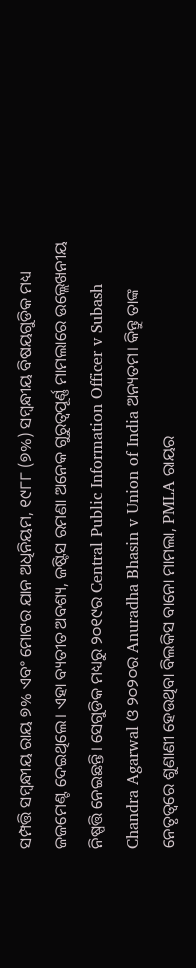ସମ୍ପତ୍ତି ସମ୍ବନ୍ଧୀୟ ରାୟ ୭% ଏବଂ ମୋଟର ଯାନ ଅଧିନିୟମ, ୧୯୮୮ (୭%) ସମ୍ବନ୍ଧୀୟ ବିଷୟଗୁଡିକ ମଧ୍ୟ ଜଜମେଣ୍ଟ ଦେଇଥିଲେ। ଏହା ବ୍ୟତୀତ ଅବଶ୍ୟ, ଜଷ୍ଟିସ ରମଣା ଅନେକ ଗୁରୁତ୍ୱପୂର୍ଣ୍ଣ ମାମଲାରେ ଉଲ୍ଲେଖନୀୟ ନିଷ୍ପତ୍ତି ନେଇଛନ୍ତି। ସେଗୁଡିକ ମଧ୍ୟରୁ ୨୦୧୯ର Central Public Information Officer v Subash Chandra Agarwal ଓ ୨୦୨୦ର Anuradha Bhasin v Union of India ଅନ୍ୟତମ। କିନ୍ତୁ ତାଙ୍କ ନେତୃତ୍ୱରେ ଶୁଣାଣୀ ହେଉଥିବା ବିଲକିସ ବାନୋ ମାମଲା, PMLA ରାୟର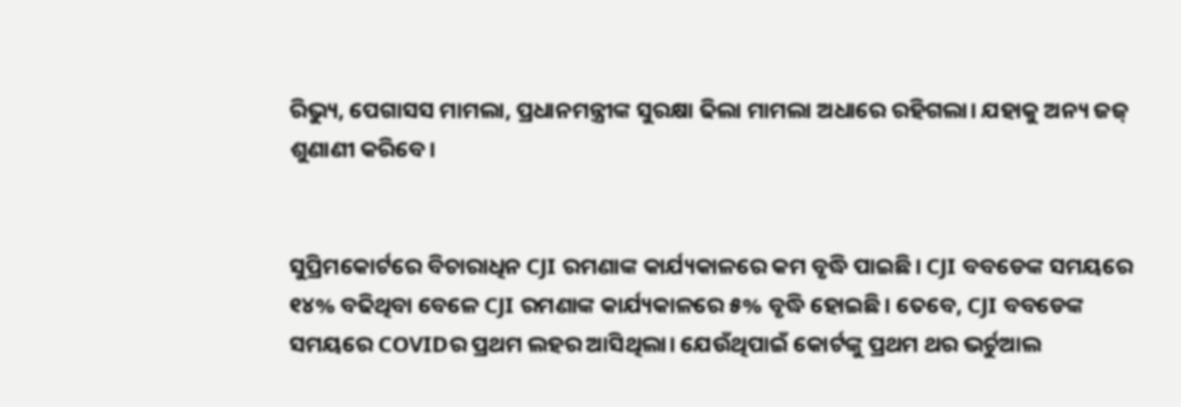ରିଭ୍ୟୁ, ପେଗାସସ ମାମଲା, ପ୍ରଧାନମନ୍ତ୍ରୀଙ୍କ ସୁରକ୍ଷା ଢିଲା ମାମଲା ଅଧାରେ ରହିଗଲା। ଯହାକୁ ଅନ୍ୟ ଜଜ୍ ଶୁଣାଣୀ କରିବେ।


ସୁପ୍ରିମକୋର୍ଟରେ ବିଚାରାଧିନ CJI ରମଣାଙ୍କ କାର୍ଯ୍ୟକାଳରେ କମ ବୃଦ୍ଧି ପାଇଛି। CJI ବବଡେଙ୍କ ସମୟରେ ୧୪% ବଢିଥିବା ବେଳେ CJI ରମଣାଙ୍କ କାର୍ଯ୍ୟକାଳରେ ୫% ବୃଦ୍ଧି ହୋଇଛି। ତେବେ, CJI ବବଡେଙ୍କ ସମୟରେ COVIDର ପ୍ରଥମ ଲହର ଆସିଥିଲା। ଯେଉଁଥିପାଇଁ କୋର୍ଟଙ୍କୁ ପ୍ରଥମ ଥର ଭର୍ଚୁଆଲ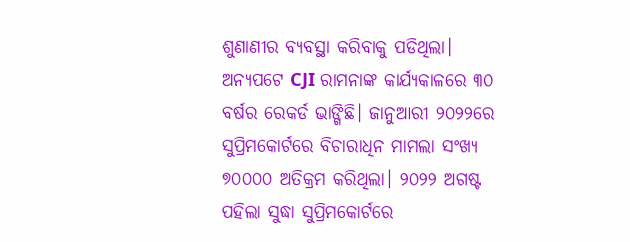ଶୁଣାଣୀର ବ୍ୟବସ୍ଥା କରିବାକୁ ପଡିଥିଲା। ଅନ୍ୟପଟେ CJI ରାମନାଙ୍କ କାର୍ଯ୍ୟକାଳରେ ୩୦ ବର୍ଷର ରେକର୍ଡ ଭାଙ୍ଗିଛି। ଜାନୁଆରୀ ୨୦୨୨ରେ ସୁପ୍ରିମକୋର୍ଟରେ ବିଚାରାଧିନ ମାମଲା ସଂଖ୍ୟ ୭୦୦୦୦ ଅତିକ୍ରମ କରିଥିଲା। ୨୦୨୨ ଅଗଷ୍ଟ ପହିଲା ସୁଦ୍ଧା ସୁପ୍ରିମକୋର୍ଟରେ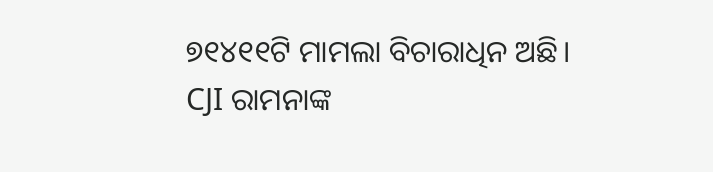୭୧୪୧୧ଟି ମାମଲା ବିଚାରାଧିନ ଅଛି। CJI ରାମନାଙ୍କ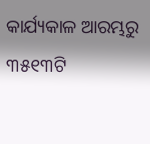କାର୍ଯ୍ୟକାଳ ଆରମ୍ଭରୁ ୩୫୧୩ଟି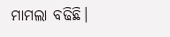ମାମଲା ବଢିଛି।